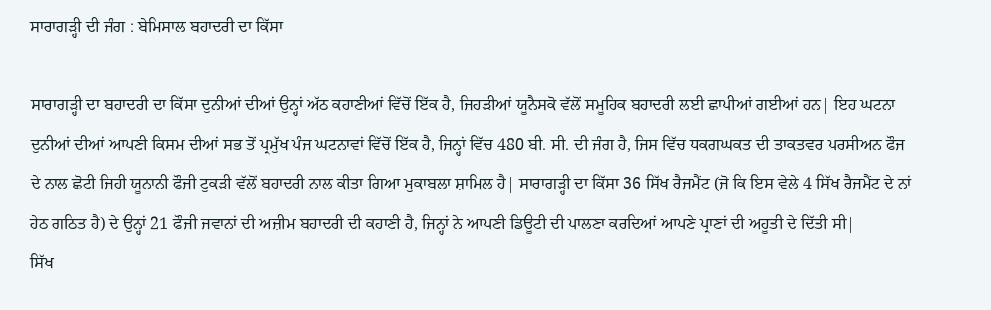ਸਾਰਾਗੜ੍ਹੀ ਦੀ ਜੰਗ : ਬੇਮਿਸਾਲ ਬਹਾਦਰੀ ਦਾ ਕਿੱਸਾ

ਸਾਰਾਗੜ੍ਹੀ ਦਾ ਬਹਾਦਰੀ ਦਾ ਕਿੱਸਾ ਦੁਨੀਆਂ ਦੀਆਂ ਉਨ੍ਹਾਂ ਅੱਠ ਕਹਾਣੀਆਂ ਵਿੱਚੋਂ ਇੱਕ ਹੈ, ਜਿਹੜੀਆਂ ਯੂਨੈਸਕੋ ਵੱਲੋਂ ਸਮੂਹਿਕ ਬਹਾਦਰੀ ਲਈ ਛਾਪੀਆਂ ਗਈਆਂ ਹਨ| ਇਹ ਘਟਨਾ ਦੁਨੀਆਂ ਦੀਆਂ ਆਪਣੀ ਕਿਸਮ ਦੀਆਂ ਸਭ ਤੋਂ ਪ੍ਰਮੁੱਖ ਪੰਜ ਘਟਨਾਵਾਂ ਵਿੱਚੋਂ ਇੱਕ ਹੈ, ਜਿਨ੍ਹਾਂ ਵਿੱਚ 480 ਬੀ. ਸੀ. ਦੀ ਜੰਗ ਹੈ, ਜਿਸ ਵਿੱਚ ਧਕਗਘਕਤ ਦੀ ਤਾਕਤਵਰ ਪਰਸੀਅਨ ਫੌਜ ਦੇ ਨਾਲ ਛੋਟੀ ਜਿਹੀ ਯੂਨਾਨੀ ਫੌਜੀ ਟੁਕੜੀ ਵੱਲੋਂ ਬਹਾਦਰੀ ਨਾਲ ਕੀਤਾ ਗਿਆ ਮੁਕਾਬਲਾ ਸ਼ਾਮਿਲ ਹੈ| ਸਾਰਾਗੜ੍ਹੀ ਦਾ ਕਿੱਸਾ 36 ਸਿੱਖ ਰੈਜਮੈਂਟ (ਜੋ ਕਿ ਇਸ ਵੇਲੇ 4 ਸਿੱਖ ਰੈਜਮੈਂਟ ਦੇ ਨਾਂ ਹੇਠ ਗਠਿਤ ਹੈ) ਦੇ ਉਨ੍ਹਾਂ 21 ਫੌਜੀ ਜਵਾਨਾਂ ਦੀ ਅਜ਼ੀਮ ਬਹਾਦਰੀ ਦੀ ਕਹਾਣੀ ਹੈ, ਜਿਨ੍ਹਾਂ ਨੇ ਆਪਣੀ ਡਿਊਟੀ ਦੀ ਪਾਲਣਾ ਕਰਦਿਆਂ ਆਪਣੇ ਪ੍ਰਾਣਾਂ ਦੀ ਅਹੂਤੀ ਦੇ ਦਿੱਤੀ ਸੀ|
ਸਿੱਖ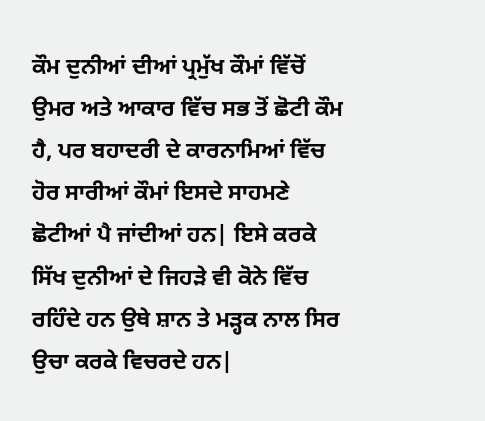ਕੌਮ ਦੁਨੀਆਂ ਦੀਆਂ ਪ੍ਰਮੁੱਖ ਕੌਮਾਂ ਵਿੱਚੋਂ ਉਮਰ ਅਤੇ ਆਕਾਰ ਵਿੱਚ ਸਭ ਤੋਂ ਛੋਟੀ ਕੌਮ ਹੈ, ਪਰ ਬਹਾਦਰੀ ਦੇ ਕਾਰਨਾਮਿਆਂ ਵਿੱਚ ਹੋਰ ਸਾਰੀਆਂ ਕੌਮਾਂ ਇਸਦੇ ਸਾਹਮਣੇ ਛੋਟੀਆਂ ਪੈ ਜਾਂਦੀਆਂ ਹਨ| ਇਸੇ ਕਰਕੇ ਸਿੱਖ ਦੁਨੀਆਂ ਦੇ ਜਿਹੜੇ ਵੀ ਕੋਨੇ ਵਿੱਚ ਰਹਿੰਦੇ ਹਨ ਉਥੇ ਸ਼ਾਨ ਤੇ ਮੜ੍ਹਕ ਨਾਲ ਸਿਰ ਉਚਾ ਕਰਕੇ ਵਿਚਰਦੇ ਹਨ|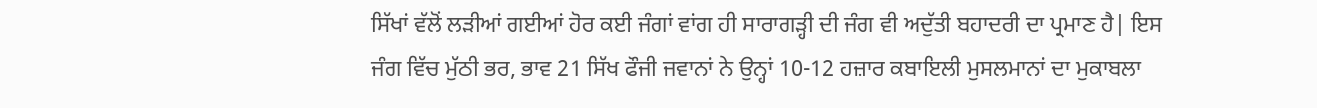ਸਿੱਖਾਂ ਵੱਲੋਂ ਲੜੀਆਂ ਗਈਆਂ ਹੋਰ ਕਈ ਜੰਗਾਂ ਵਾਂਗ ਹੀ ਸਾਰਾਗੜ੍ਹੀ ਦੀ ਜੰਗ ਵੀ ਅਦੁੱਤੀ ਬਹਾਦਰੀ ਦਾ ਪ੍ਰਮਾਣ ਹੈ| ਇਸ ਜੰਗ ਵਿੱਚ ਮੁੱਠੀ ਭਰ, ਭਾਵ 21 ਸਿੱਖ ਫੌਜੀ ਜਵਾਨਾਂ ਨੇ ਉਨ੍ਹਾਂ 10-12 ਹਜ਼ਾਰ ਕਬਾਇਲੀ ਮੁਸਲਮਾਨਾਂ ਦਾ ਮੁਕਾਬਲਾ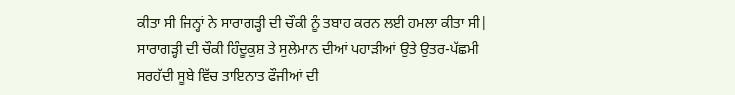ਕੀਤਾ ਸੀ ਜਿਨ੍ਹਾਂ ਨੇ ਸਾਰਾਗੜ੍ਹੀ ਦੀ ਚੌਕੀ ਨੂੰ ਤਬਾਹ ਕਰਨ ਲਈ ਹਮਲਾ ਕੀਤਾ ਸੀ| ਸਾਰਾਗੜ੍ਹੀ ਦੀ ਚੌਕੀ ਹਿੰਦੂਕੁਸ਼ ਤੇ ਸੁਲੇਮਾਨ ਦੀਆਂ ਪਹਾੜੀਆਂ ਉਤੇ ਉਤਰ-ਪੱਛਮੀ ਸਰਹੱਦੀ ਸੂਬੇ ਵਿੱਚ ਤਾਇਨਾਤ ਫੌਜੀਆਂ ਦੀ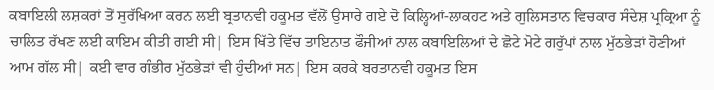ਕਬਾਇਲੀ ਲਸ਼ਕਰਾਂ ਤੋਂ ਸੁਰੱਖਿਆ ਕਰਨ ਲਈ ਬ੍ਰਤਾਨਵੀ ਹਕੂਮਤ ਵੱਲੋਂ ਉਸਾਰੇ ਗਏ ਦੋ ਕਿਲ੍ਹਿਆਂ-ਲਾਕਹਟ ਅਤੇ ਗੁਲਿਸਤਾਨ ਵਿਚਕਾਰ ਸੰਦੇਸ਼ ਪ੍ਰਕ੍ਰਿਆ ਨੂੰ ਚਾਲਿਤ ਰੱਖਣ ਲਈ ਕਾਇਮ ਕੀਤੀ ਗਈ ਸੀ| ਇਸ ਖਿੱਤੇ ਵਿੱਚ ਤਾਇਨਾਤ ਫੌਜੀਆਂ ਨਾਲ ਕਬਾਇਲਿਆਂ ਦੇ ਛੋਟੇ ਮੋਟੇ ਗਰੁੱਪਾਂ ਨਾਲ ਮੁੱਠਭੇੜਾਂ ਹੋਣੀਆਂ ਆਮ ਗੱਲ ਸੀ| ਕਈ ਵਾਰ ਗੰਭੀਰ ਮੁੱਠਭੇੜਾਂ ਵੀ ਹੁੰਦੀਆਂ ਸਨ| ਇਸ ਕਰਕੇ ਬਰਤਾਨਵੀ ਹਕੂਮਤ ਇਸ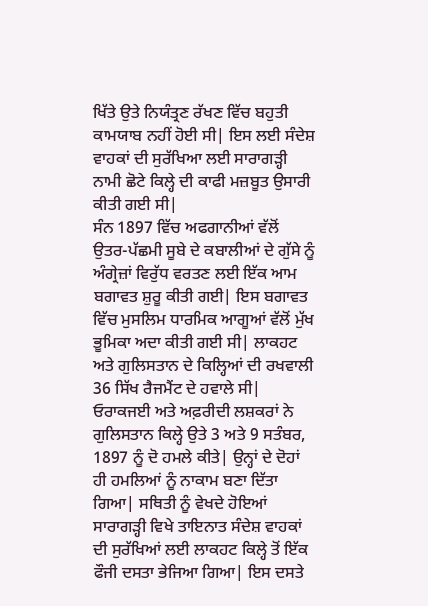ਖਿੱਤੇ ਉਤੇ ਨਿਯੰਤ੍ਰਣ ਰੱਖਣ ਵਿੱਚ ਬਹੁਤੀ ਕਾਮਯਾਬ ਨਹੀਂ ਹੋਈ ਸੀ| ਇਸ ਲਈ ਸੰਦੇਸ਼ ਵਾਹਕਾਂ ਦੀ ਸੁਰੱਖਿਆ ਲਈ ਸਾਰਾਗੜ੍ਹੀ ਨਾਮੀ ਛੋਟੇ ਕਿਲ੍ਹੇ ਦੀ ਕਾਫੀ ਮਜ਼ਬੂਤ ਉਸਾਰੀ ਕੀਤੀ ਗਈ ਸੀ|
ਸੰਨ 1897 ਵਿੱਚ ਅਫਗਾਨੀਆਂ ਵੱਲੋਂ ਉਤਰ-ਪੱਛਮੀ ਸੂਬੇ ਦੇ ਕਬਾਲੀਆਂ ਦੇ ਗੁੱਸੇ ਨੂੰ ਅੰਗ੍ਰੇਜ਼ਾਂ ਵਿਰੁੱਧ ਵਰਤਣ ਲਈ ਇੱਕ ਆਮ ਬਗਾਵਤ ਸ਼ੁਰੂ ਕੀਤੀ ਗਈ| ਇਸ ਬਗਾਵਤ ਵਿੱਚ ਮੁਸਲਿਮ ਧਾਰਮਿਕ ਆਗੂਆਂ ਵੱਲੋਂ ਮੁੱਖ ਭੂਮਿਕਾ ਅਦਾ ਕੀਤੀ ਗਈ ਸੀ| ਲਾਕਹਟ ਅਤੇ ਗੁਲਿਸਤਾਨ ਦੇ ਕਿਲ੍ਹਿਆਂ ਦੀ ਰਖਵਾਲੀ 36 ਸਿੱਖ ਰੈਜਮੈਂਟ ਦੇ ਹਵਾਲੇ ਸੀ| ਓਰਾਕਜਈ ਅਤੇ ਅਫ਼ਰੀਦੀ ਲਸ਼ਕਰਾਂ ਨੇ ਗੁਲਿਸਤਾਨ ਕਿਲ੍ਹੇ ਉਤੇ 3 ਅਤੇ 9 ਸਤੰਬਰ, 1897 ਨੂੰ ਦੋ ਹਮਲੇ ਕੀਤੇ| ਉਨ੍ਹਾਂ ਦੇ ਦੋਹਾਂ ਹੀ ਹਮਲਿਆਂ ਨੂੰ ਨਾਕਾਮ ਬਣਾ ਦਿੱਤਾ ਗਿਆ| ਸਥਿਤੀ ਨੂੰ ਵੇਖਦੇ ਹੋਇਆਂ ਸਾਰਾਗੜ੍ਹੀ ਵਿਖੇ ਤਾਇਨਾਤ ਸੰਦੇਸ਼ ਵਾਹਕਾਂ ਦੀ ਸੁਰੱਖਿਆਂ ਲਈ ਲਾਕਹਟ ਕਿਲ੍ਹੇ ਤੋਂ ਇੱਕ ਫੌਜੀ ਦਸਤਾ ਭੇਜਿਆ ਗਿਆ| ਇਸ ਦਸਤੇ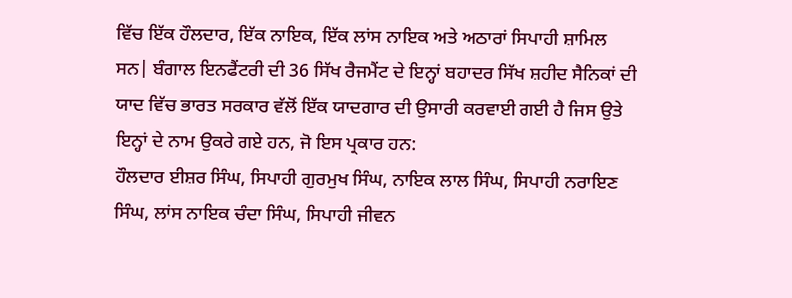ਵਿੱਚ ਇੱਕ ਹੌਲਦਾਰ, ਇੱਕ ਨਾਇਕ, ਇੱਕ ਲਾਂਸ ਨਾਇਕ ਅਤੇ ਅਠਾਰਾਂ ਸਿਪਾਹੀ ਸ਼ਾਮਿਲ ਸਨ| ਬੰਗਾਲ ਇਨਫੈਂਟਰੀ ਦੀ 36 ਸਿੱਖ ਰੈਜਮੈਂਟ ਦੇ ਇਨ੍ਹਾਂ ਬਹਾਦਰ ਸਿੱਖ ਸ਼ਹੀਦ ਸੈਨਿਕਾਂ ਦੀ ਯਾਦ ਵਿੱਚ ਭਾਰਤ ਸਰਕਾਰ ਵੱਲੋਂ ਇੱਕ ਯਾਦਗਾਰ ਦੀ ਉਸਾਰੀ ਕਰਵਾਈ ਗਈ ਹੈ ਜਿਸ ਉਤੇ ਇਨ੍ਹਾਂ ਦੇ ਨਾਮ ਉਕਰੇ ਗਏ ਹਨ, ਜੋ ਇਸ ਪ੍ਰਕਾਰ ਹਨ:
ਹੌਲਦਾਰ ਈਸ਼ਰ ਸਿੰਘ, ਸਿਪਾਹੀ ਗੁਰਮੁਖ ਸਿੰਘ, ਨਾਇਕ ਲਾਲ ਸਿੰਘ, ਸਿਪਾਹੀ ਨਰਾਇਣ ਸਿੰਘ, ਲਾਂਸ ਨਾਇਕ ਚੰਦਾ ਸਿੰਘ, ਸਿਪਾਹੀ ਜੀਵਨ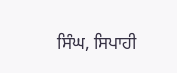ਸਿੰਘ, ਸਿਪਾਹੀ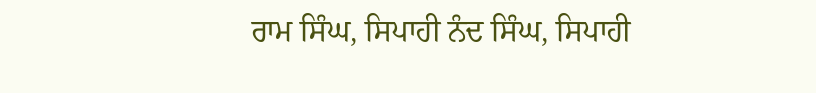ਰਾਮ ਸਿੰਘ, ਸਿਪਾਹੀ ਨੰਦ ਸਿੰਘ, ਸਿਪਾਹੀ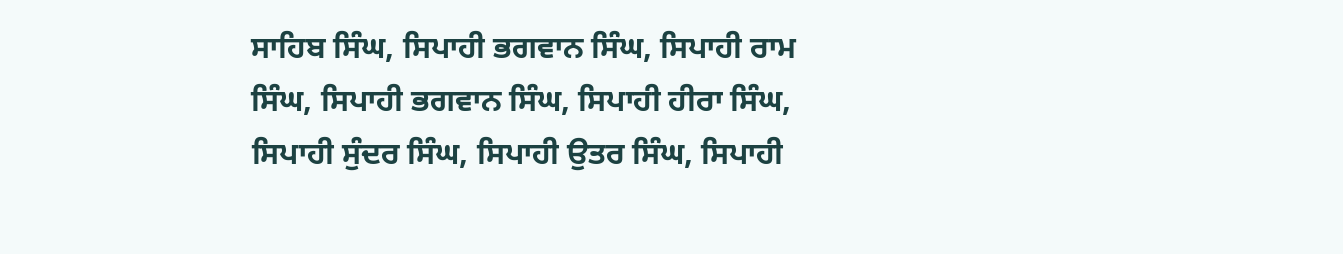ਸਾਹਿਬ ਸਿੰਘ, ਸਿਪਾਹੀ ਭਗਵਾਨ ਸਿੰਘ, ਸਿਪਾਹੀ ਰਾਮ ਸਿੰਘ, ਸਿਪਾਹੀ ਭਗਵਾਨ ਸਿੰਘ, ਸਿਪਾਹੀ ਹੀਰਾ ਸਿੰਘ, ਸਿਪਾਹੀ ਸੁੰਦਰ ਸਿੰਘ, ਸਿਪਾਹੀ ਉਤਰ ਸਿੰਘ, ਸਿਪਾਹੀ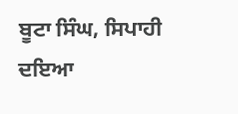ਬੂਟਾ ਸਿੰਘ, ਸਿਪਾਹੀ ਦਇਆ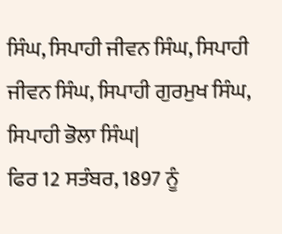ਸਿੰਘ, ਸਿਪਾਹੀ ਜੀਵਨ ਸਿੰਘ, ਸਿਪਾਹੀ ਜੀਵਨ ਸਿੰਘ, ਸਿਪਾਹੀ ਗੁਰਮੁਖ ਸਿੰਘ, ਸਿਪਾਹੀ ਭੋਲਾ ਸਿੰਘ|
ਫਿਰ 12 ਸਤੰਬਰ, 1897 ਨੂੰ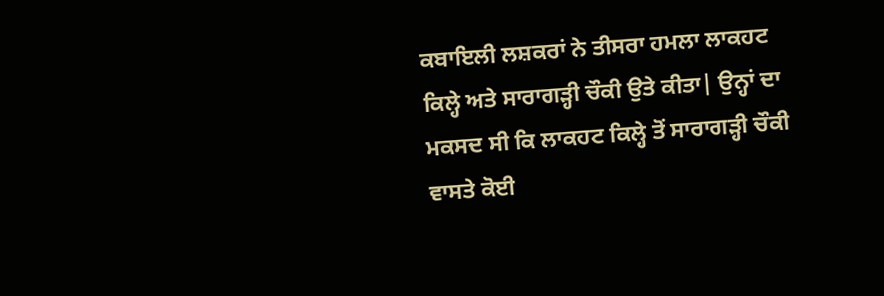ਕਬਾਇਲੀ ਲਸ਼ਕਰਾਂ ਨੇ ਤੀਸਰਾ ਹਮਲਾ ਲਾਕਹਟ ਕਿਲ੍ਹੇ ਅਤੇ ਸਾਰਾਗੜ੍ਹੀ ਚੌਕੀ ਉਤੇ ਕੀਤਾ| ਉਨ੍ਹਾਂ ਦਾ ਮਕਸਦ ਸੀ ਕਿ ਲਾਕਹਟ ਕਿਲ੍ਹੇ ਤੋਂ ਸਾਰਾਗੜ੍ਹੀ ਚੌਕੀ ਵਾਸਤੇ ਕੋਈ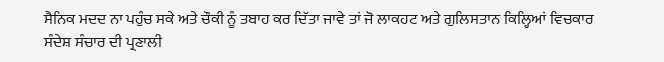ਸੈਨਿਕ ਮਦਦ ਨਾ ਪਹੁੰਚ ਸਕੇ ਅਤੇ ਚੌਕੀ ਨੂੰ ਤਬਾਹ ਕਰ ਦਿੱਤਾ ਜਾਵੇ ਤਾਂ ਜੋ ਲਾਕਹਟ ਅਤੇ ਗੁਲਿਸਤਾਨ ਕਿਲ੍ਹਿਆਂ ਵਿਚਕਾਰ ਸੰਦੇਸ਼ ਸੰਚਾਰ ਦੀ ਪ੍ਰਣਾਲੀ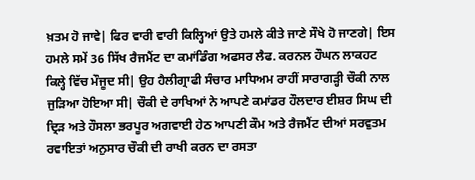ਖ਼ਤਮ ਹੋ ਜਾਵੇ| ਫਿਰ ਵਾਰੀ ਵਾਰੀ ਕਿਲ੍ਹਿਆਂ ਉਤੇ ਹਮਲੇ ਕੀਤੇ ਜਾਣੇ ਸੌਖੇ ਹੋ ਜਾਣਗੇ| ਇਸ ਹਮਲੇ ਸਮੇਂ 36 ਸਿੱਖ ਰੈਜਮੈਂਟ ਦਾ ਕਮਾਂਡਿੰਗ ਅਫਸਰ ਲੈਫ. ਕਰਨਲ ਹੌਘਨ ਲਾਕਹਟ ਕਿਲ੍ਹੇ ਵਿੱਚ ਮੌਜੂਦ ਸੀ| ਉਹ ਹੈਲੀਗ੍ਰਾਫੀ ਸੰਚਾਰ ਮਾਧਿਅਮ ਰਾਹੀਂ ਸਾਰਾਗੜ੍ਹੀ ਚੌਕੀ ਨਾਲ ਜੁੜਿਆ ਹੋਇਆ ਸੀ| ਚੌਕੀ ਦੇ ਰਾਖਿਆਂ ਨੇ ਆਪਣੇ ਕਮਾਂਡਰ ਹੌਲਦਾਰ ਈਸ਼ਰ ਸਿਘ ਦੀ ਦ੍ਰਿੜ ਅਤੇ ਹੌਸਲਾ ਭਰਪੂਰ ਅਗਵਾਈ ਹੇਠ ਆਪਣੀ ਕੌਮ ਅਤੇ ਰੈਜਮੈਂਟ ਦੀਆਂ ਸਰਵੁਤਮ ਰਵਾਇਤਾਂ ਅਨੁਸਾਰ ਚੌਕੀ ਦੀ ਰਾਖੀ ਕਰਨ ਦਾ ਰਸਤਾ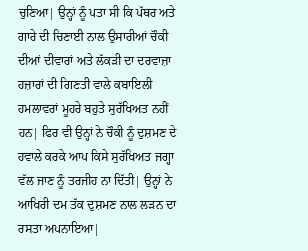ਚੁਣਿਆ| ਉਨ੍ਹਾਂ ਨੂੰ ਪਤਾ ਸੀ ਕਿ ਪੱਥਰ ਅਤੇ ਗਾਰੇ ਦੀ ਚਿਣਾਈ ਨਾਲ ਉਸਾਰੀਆਂ ਚੌਕੀ ਦੀਆਂ ਦੀਵਾਰਾਂ ਅਤੇ ਲੱਕੜੀ ਦਾ ਦਰਵਾਜ਼ਾ ਹਜ਼ਾਰਾਂ ਦੀ ਗਿਣਤੀ ਵਾਲੇ ਕਬਾਇਲੀ ਹਮਲਾਵਰਾਂ ਮੂਹਰੇ ਬਹੁਤੇ ਸੁਰੱਖਿਅਤ ਨਹੀਂ ਹਨ| ਫਿਰ ਵੀ ਉਨ੍ਹਾਂ ਨੇ ਚੌਕੀ ਨੂੰ ਦੁਸ਼ਮਣ ਦੇ ਹਵਾਲੇ ਕਰਕੇ ਆਪ ਕਿਸੇ ਸੁਰੱਖਿਅਤ ਜਗ੍ਹਾ ਵੱਲ ਜਾਣ ਨੂੰ ਤਰਜੀਹ ਨਾ ਦਿੱਤੀ| ਉਨ੍ਹਾਂ ਨੇ ਆਖਿਰੀ ਦਮ ਤੱਕ ਦੁਸ਼ਮਣ ਨਾਲ ਲੜਨ ਦਾ ਰਸਤਾ ਅਪਨਾਇਆ|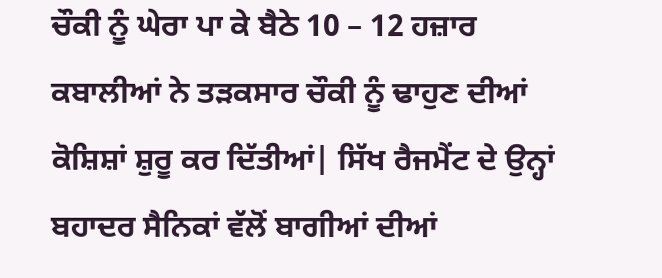ਚੌਕੀ ਨੂੰ ਘੇਰਾ ਪਾ ਕੇ ਬੈਠੇ 10 – 12 ਹਜ਼ਾਰ ਕਬਾਲੀਆਂ ਨੇ ਤੜਕਸਾਰ ਚੌਕੀ ਨੂੰ ਢਾਹੁਣ ਦੀਆਂ ਕੋਸ਼ਿਸ਼ਾਂ ਸ਼ੁਰੂ ਕਰ ਦਿੱਤੀਆਂ| ਸਿੱਖ ਰੈਜਮੈਂਟ ਦੇ ਉਨ੍ਹਾਂ ਬਹਾਦਰ ਸੈਨਿਕਾਂ ਵੱਲੋਂ ਬਾਗੀਆਂ ਦੀਆਂ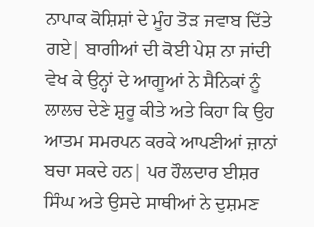ਨਾਪਾਕ ਕੋਸ਼ਿਸ਼ਾਂ ਦੇ ਮੂੰਹ ਤੋੜ ਜਵਾਬ ਦਿੱਤੇ ਗਏ| ਬਾਗੀਆਂ ਦੀ ਕੋਈ ਪੇਸ਼ ਨਾ ਜਾਂਦੀ ਵੇਖ ਕੇ ਉਨ੍ਹਾਂ ਦੇ ਆਗੂਆਂ ਨੇ ਸੈਨਿਕਾਂ ਨੂੰ ਲਾਲਚ ਦੇਣੇ ਸ਼ੁਰੂ ਕੀਤੇ ਅਤੇ ਕਿਹਾ ਕਿ ਉਹ ਆਤਮ ਸਮਰਪਨ ਕਰਕੇ ਆਪਣੀਆਂ ਜ਼ਾਨਾਂ ਬਚਾ ਸਕਦੇ ਹਨ| ਪਰ ਹੌਲਦਾਰ ਈਸ਼ਰ ਸਿੰਘ ਅਤੇ ਉਸਦੇ ਸਾਥੀਆਂ ਨੇ ਦੁਸ਼ਮਣ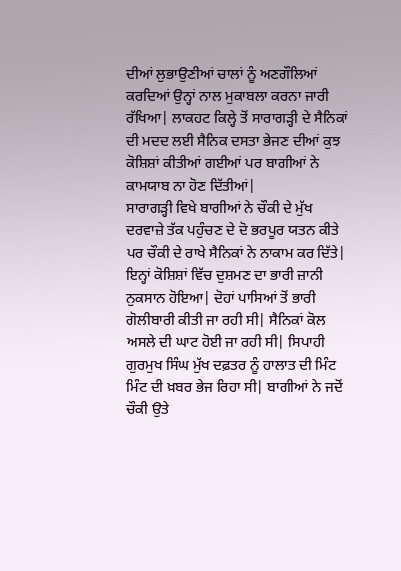ਦੀਆਂ ਲੁਭਾਉਣੀਆਂ ਚਾਲਾਂ ਨੂੰ ਅਣਗੌਲਿਆਂ ਕਰਦਿਆਂ ਉਨ੍ਹਾਂ ਨਾਲ ਮੁਕਾਬਲਾ ਕਰਨਾ ਜਾਰੀ ਰੱਖਿਆ| ਲਾਕਹਟ ਕਿਲ੍ਹੇ ਤੋਂ ਸਾਰਾਗੜ੍ਹੀ ਦੇ ਸੈਨਿਕਾਂ ਦੀ ਮਦਦ ਲਈ ਸੈਨਿਕ ਦਸਤਾ ਭੇਜਣ ਦੀਆਂ ਕੁਝ ਕੋਸ਼ਿਸ਼ਾਂ ਕੀਤੀਆਂ ਗਈਆਂ ਪਰ ਬਾਗੀਆਂ ਨੇ ਕਾਮਯਾਬ ਨਾ ਹੋਣ ਦਿੱਤੀਆਂ|
ਸਾਰਾਗੜ੍ਹੀ ਵਿਖੇ ਬਾਗੀਆਂ ਨੇ ਚੌਕੀ ਦੇ ਮੁੱਖ ਦਰਵਾਜ਼ੇ ਤੱਕ ਪਹੁੰਚਣ ਦੇ ਦੋ ਭਰਪੂਰ ਯਤਨ ਕੀਤੇ ਪਰ ਚੌਕੀ ਦੇ ਰਾਖੇ ਸੈਨਿਕਾਂ ਨੇ ਨਾਕਾਮ ਕਰ ਦਿੱਤੇ| ਇਨ੍ਹਾਂ ਕੋਸ਼ਿਸ਼ਾਂ ਵਿੱਚ ਦੁਸ਼ਮਣ ਦਾ ਭਾਰੀ ਜ਼ਾਨੀ ਨੁਕਸਾਨ ਹੋਇਆ| ਦੋਹਾਂ ਪਾਸਿਆਂ ਤੋਂ ਭਾਰੀ ਗੋਲੀਬਾਰੀ ਕੀਤੀ ਜਾ ਰਹੀ ਸੀ| ਸੈਨਿਕਾਂ ਕੋਲ ਅਸਲੇ ਦੀ ਘਾਟ ਹੋਈ ਜਾ ਰਹੀ ਸੀ| ਸਿਪਾਹੀ ਗੁਰਮੁਖ ਸਿੰਘ ਮੁੱਖ ਦਫ਼ਤਰ ਨੂੰ ਹਾਲਾਤ ਦੀ ਮਿੰਟ ਮਿੰਟ ਦੀ ਖ਼ਬਰ ਭੇਜ ਰਿਹਾ ਸੀ| ਬਾਗੀਆਂ ਨੇ ਜਦੋਂ ਚੌਕੀ ਉਤੇ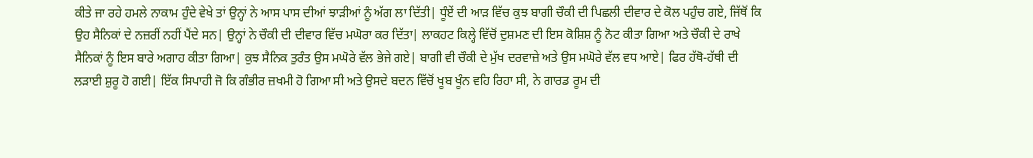ਕੀਤੇ ਜਾ ਰਹੇ ਹਮਲੇ ਨਾਕਾਮ ਹੁੰਦੇ ਵੇਖੇ ਤਾਂ ਉਨ੍ਹਾਂ ਨੇ ਆਸ ਪਾਸ ਦੀਆਂ ਝਾੜੀਆਂ ਨੂੰ ਅੱਗ ਲਾ ਦਿੱਤੀ| ਧੂੰਏਂ ਦੀ ਆੜ ਵਿੱਚ ਕੁਝ ਬਾਗੀ ਚੌਕੀ ਦੀ ਪਿਛਲੀ ਦੀਵਾਰ ਦੇ ਕੋਲ ਪਹੁੰਚ ਗਏ, ਜਿੱਥੋਂ ਕਿ ਉਹ ਸੈਨਿਕਾਂ ਦੇ ਨਜ਼ਰੀਂ ਨਹੀਂ ਪੈਂਦੇ ਸਨ| ਉਨ੍ਹਾਂ ਨੇ ਚੌਕੀ ਦੀ ਦੀਵਾਰ ਵਿੱਚ ਮਘੋਰਾ ਕਰ ਦਿੱਤਾ| ਲਾਕਹਟ ਕਿਲ੍ਹੇ ਵਿੱਚੋਂ ਦੁਸ਼ਮਣ ਦੀ ਇਸ ਕੋਸ਼ਿਸ਼ ਨੂੰ ਨੋਟ ਕੀਤਾ ਗਿਆ ਅਤੇ ਚੌਕੀ ਦੇ ਰਾਖੇ ਸੈਨਿਕਾਂ ਨੂੰ ਇਸ ਬਾਰੇ ਅਗਾਹ ਕੀਤਾ ਗਿਆ| ਕੁਝ ਸੈਨਿਕ ਤੁਰੰਤ ਉਸ ਮਘੋਰੇ ਵੱਲ ਭੇਜੇ ਗਏ| ਬਾਗੀ ਵੀ ਚੌਕੀ ਦੇ ਮੁੱਖ ਦਰਵਾਜ਼ੇ ਅਤੇ ਉਸ ਮਘੋਰੇ ਵੱਲ ਵਧ ਆਏ| ਫਿਰ ਹੱਥੋ-ਹੱਥੀ ਦੀ ਲੜਾਈ ਸ਼ੁਰੂ ਹੋ ਗਈ| ਇੱਕ ਸਿਪਾਹੀ ਜੋ ਕਿ ਗੰਭੀਰ ਜ਼ਖਮੀ ਹੋ ਗਿਆ ਸੀ ਅਤੇ ਉਸਦੇ ਬਦਨ ਵਿੱਚੋਂ ਖੂਬ ਖੂੰਨ ਵਹਿ ਰਿਹਾ ਸੀ, ਨੇ ਗਾਰਡ ਰੂਮ ਦੀ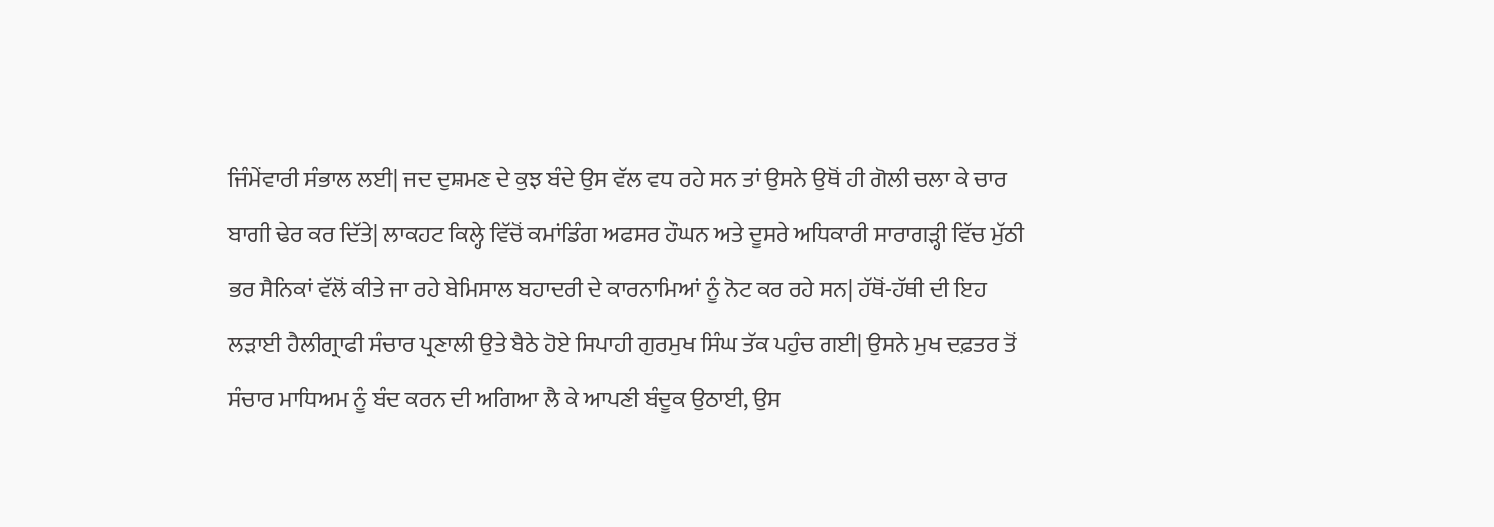ਜਿੰਮੇਂਵਾਰੀ ਸੰਭਾਲ ਲਈ| ਜਦ ਦੁਸ਼ਮਣ ਦੇ ਕੁਝ ਬੰਦੇ ਉਸ ਵੱਲ ਵਧ ਰਹੇ ਸਨ ਤਾਂ ਉਸਨੇ ਉਥੋਂ ਹੀ ਗੋਲੀ ਚਲਾ ਕੇ ਚਾਰ ਬਾਗੀ ਢੇਰ ਕਰ ਦਿੱਤੇ| ਲਾਕਹਟ ਕਿਲ੍ਹੇ ਵਿੱਚੋਂ ਕਮਾਂਡਿੰਗ ਅਫਸਰ ਹੌਘਨ ਅਤੇ ਦੂਸਰੇ ਅਧਿਕਾਰੀ ਸਾਰਾਗੜ੍ਹੀ ਵਿੱਚ ਮੁੱਠੀ ਭਰ ਸੈਨਿਕਾਂ ਵੱਲੋਂ ਕੀਤੇ ਜਾ ਰਹੇ ਬੇਮਿਸਾਲ ਬਹਾਦਰੀ ਦੇ ਕਾਰਨਾਮਿਆਂ ਨੂੰ ਨੋਟ ਕਰ ਰਹੇ ਸਨ| ਹੱਥੋਂ-ਹੱਥੀ ਦੀ ਇਹ ਲੜਾਈ ਹੈਲੀਗ੍ਰਾਫੀ ਸੰਚਾਰ ਪ੍ਰਣਾਲੀ ਉਤੇ ਬੈਠੇ ਹੋਏ ਸਿਪਾਹੀ ਗੁਰਮੁਖ ਸਿੰਘ ਤੱਕ ਪਹੁੰਚ ਗਈ| ਉਸਨੇ ਮੁਖ ਦਫ਼ਤਰ ਤੋਂ ਸੰਚਾਰ ਮਾਧਿਅਮ ਨੂੰ ਬੰਦ ਕਰਨ ਦੀ ਅਗਿਆ ਲੈ ਕੇ ਆਪਣੀ ਬੰਦੂਕ ਉਠਾਈ, ਉਸ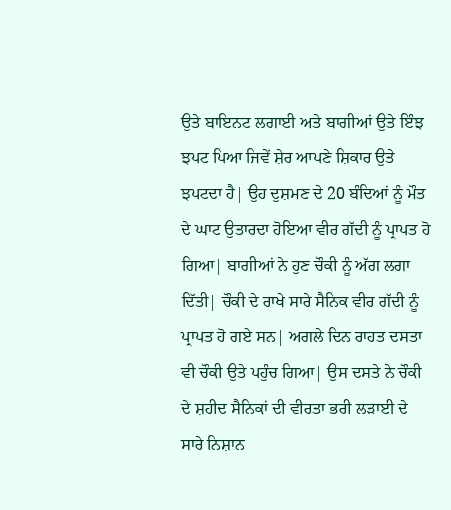ਉਤੇ ਬਾਇਨਟ ਲਗਾਈ ਅਤੇ ਬਾਗੀਆਂ ਉਤੇ ਇੰਝ ਝਪਟ ਪਿਆ ਜਿਵੇਂ ਸ਼ੇਰ ਆਪਣੇ ਸ਼ਿਕਾਰ ਉਤੇ ਝਪਟਦਾ ਹੈ| ਉਹ ਦੁਸ਼ਮਣ ਦੇ 20 ਬੰਦਿਆਂ ਨੂੰ ਮੌਤ ਦੇ ਘਾਟ ਉਤਾਰਦਾ ਹੋਇਆ ਵੀਰ ਗੱਦੀ ਨੂੰ ਪ੍ਰਾਪਤ ਹੋ ਗਿਆ| ਬਾਗੀਆਂ ਨੇ ਹੁਣ ਚੌਕੀ ਨੂੰ ਅੱਗ ਲਗਾ ਦਿੱਤੀ| ਚੌਕੀ ਦੇ ਰਾਖੇ ਸਾਰੇ ਸੈਨਿਕ ਵੀਰ ਗੱਦੀ ਨੂੰ ਪ੍ਰਾਪਤ ਹੋ ਗਏ ਸਨ| ਅਗਲੇ ਦਿਨ ਰਾਹਤ ਦਸਤਾ ਵੀ ਚੌਕੀ ਉਤੇ ਪਹੁੰਚ ਗਿਆ| ਉਸ ਦਸਤੇ ਨੇ ਚੌਕੀ ਦੇ ਸ਼ਹੀਦ ਸੈਨਿਕਾਂ ਦੀ ਵੀਰਤਾ ਭਰੀ ਲੜਾਈ ਦੇ ਸਾਰੇ ਨਿਸ਼ਾਨ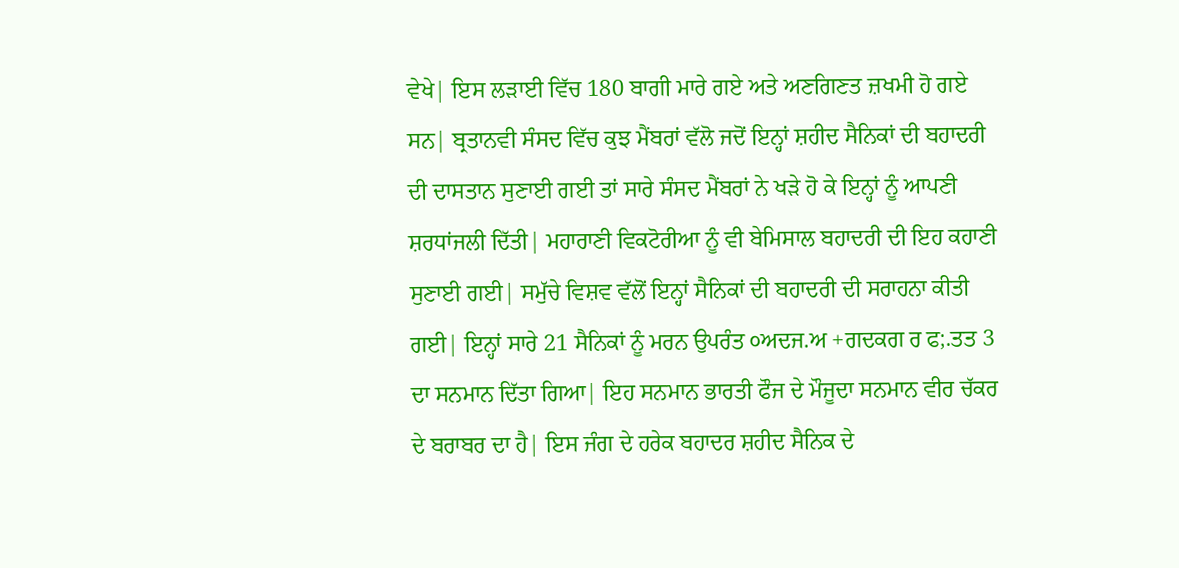ਵੇਖੇ| ਇਸ ਲੜਾਈ ਵਿੱਚ 180 ਬਾਗੀ ਮਾਰੇ ਗਏ ਅਤੇ ਅਣਗਿਣਤ ਜ਼ਖਮੀ ਹੋ ਗਏ ਸਨ| ਬ੍ਰਤਾਨਵੀ ਸੰਸਦ ਵਿੱਚ ਕੁਝ ਮੈਂਬਰਾਂ ਵੱਲੋ ਜਦੋਂ ਇਨ੍ਹਾਂ ਸ਼ਹੀਦ ਸੈਨਿਕਾਂ ਦੀ ਬਹਾਦਰੀ ਦੀ ਦਾਸਤਾਨ ਸੁਣਾਈ ਗਈ ਤਾਂ ਸਾਰੇ ਸੰਸਦ ਮੈਂਬਰਾਂ ਨੇ ਖੜੇ ਹੋ ਕੇ ਇਨ੍ਹਾਂ ਨੂੰ ਆਪਣੀ ਸ਼ਰਧਾਂਜਲੀ ਦਿੱਤੀ| ਮਹਾਰਾਣੀ ਵਿਕਟੋਰੀਆ ਨੂੰ ਵੀ ਬੇਮਿਸਾਲ ਬਹਾਦਰੀ ਦੀ ਇਹ ਕਹਾਣੀ ਸੁਣਾਈ ਗਈ| ਸਮੁੱਚੇ ਵਿਸ਼ਵ ਵੱਲੋਂ ਇਨ੍ਹਾਂ ਸੈਨਿਕਾਂ ਦੀ ਬਹਾਦਰੀ ਦੀ ਸਰਾਹਨਾ ਕੀਤੀ ਗਈ| ਇਨ੍ਹਾਂ ਸਾਰੇ 21 ਸੈਨਿਕਾਂ ਨੂੰ ਮਰਨ ਉਪਰੰਤ ੦ਅਦਜ.ਅ +ਗਦਕਗ ਰ ਫ;.ਤਤ 3 ਦਾ ਸਨਮਾਨ ਦਿੱਤਾ ਗਿਆ| ਇਹ ਸਨਮਾਨ ਭਾਰਤੀ ਫੌਜ ਦੇ ਮੌਜੂਦਾ ਸਨਮਾਨ ਵੀਰ ਚੱਕਰ ਦੇ ਬਰਾਬਰ ਦਾ ਹੈ| ਇਸ ਜੰਗ ਦੇ ਹਰੇਕ ਬਹਾਦਰ ਸ਼ਹੀਦ ਸੈਨਿਕ ਦੇ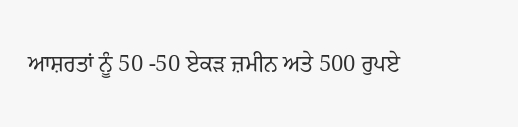ਆਸ਼ਰਤਾਂ ਨੂੰ 50 -50 ਏਕੜ ਜ਼ਮੀਨ ਅਤੇ 500 ਰੁਪਏ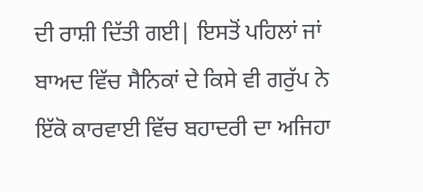ਦੀ ਰਾਸ਼ੀ ਦਿੱਤੀ ਗਈ| ਇਸਤੋਂ ਪਹਿਲਾਂ ਜਾਂ ਬਾਅਦ ਵਿੱਚ ਸੈਨਿਕਾਂ ਦੇ ਕਿਸੇ ਵੀ ਗਰੁੱਪ ਨੇ ਇੱਕੋ ਕਾਰਵਾਈ ਵਿੱਚ ਬਹਾਦਰੀ ਦਾ ਅਜਿਹਾ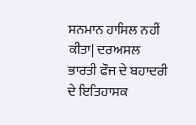ਸਨਮਾਨ ਹਾਸਿਲ ਨਹੀਂ ਕੀਤਾ| ਦਰਅਸਲ ਭਾਰਤੀ ਫੌਜ ਦੇ ਬਹਾਦਰੀ ਦੇ ਇਤਿਹਾਸਕ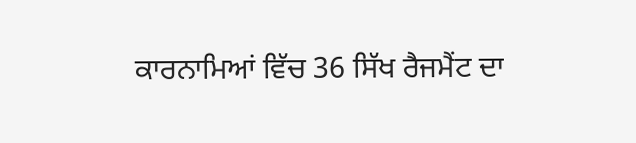ਕਾਰਨਾਮਿਆਂ ਵਿੱਚ 36 ਸਿੱਖ ਰੈਜਮੈਂਟ ਦਾ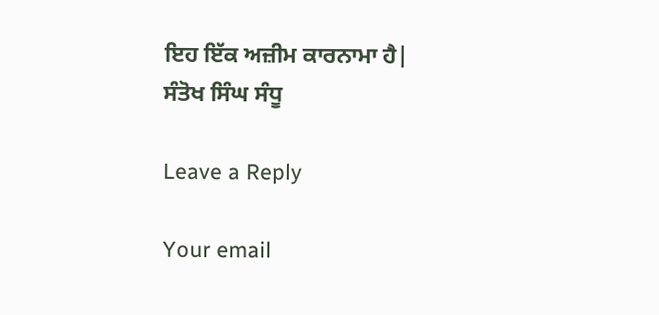ਇਹ ਇੱਕ ਅਜ਼ੀਮ ਕਾਰਨਾਮਾ ਹੈ|
ਸੰਤੋਖ ਸਿੰਘ ਸੰਧੂ

Leave a Reply

Your email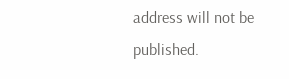address will not be published.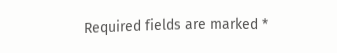Required fields are marked *